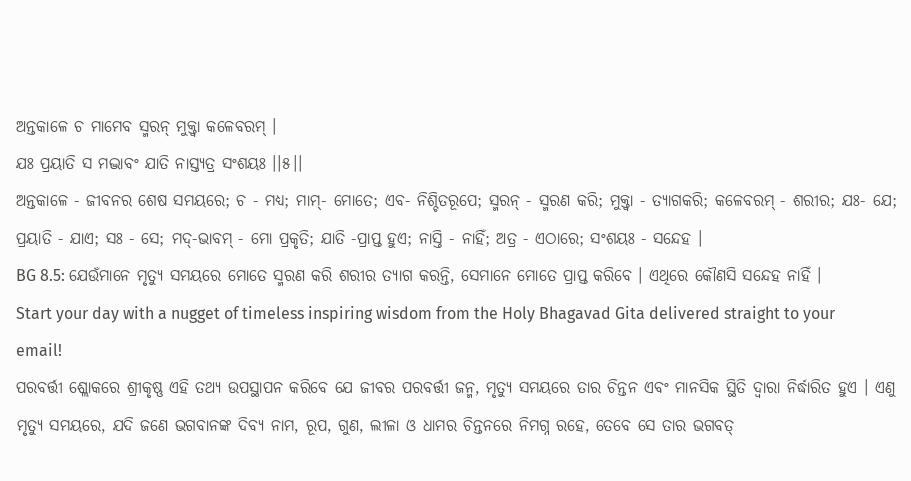ଅନ୍ତକାଳେ ଚ ମାମେବ ସ୍ମରନ୍ ମୁକ୍ତ୍ୱା କଳେବରମ୍ ।
ଯଃ ପ୍ରୟାତି ସ ମଦ୍ଭାବଂ ଯାତି ନାସ୍ତ୍ୟତ୍ର ସଂଶୟଃ ।।୫।।
ଅନ୍ତକାଳେ - ଜୀବନର ଶେଷ ସମୟରେ; ଚ - ମଧ୍ୟ; ମାମ୍- ମୋତେ; ଏବ- ନିଶ୍ଚିତରୂପେ; ସ୍ମରନ୍ - ସ୍ମରଣ କରି; ମୁକ୍ତ୍ୱା - ତ୍ୟାଗକରି; କଳେବରମ୍ - ଶରୀର; ଯଃ- ଯେ; ପ୍ରୟାତି - ଯାଏ; ସଃ - ସେ; ମଦ୍-ଭାବମ୍ - ମୋ ପ୍ରକୃତି; ଯାତି -ପ୍ରାପ୍ତ ହୁଏ; ନାସ୍ତି - ନାହିଁ; ଅତ୍ର - ଏଠାରେ; ସଂଶୟଃ - ସନ୍ଦେହ ।
BG 8.5: ଯେଉଁମାନେ ମୃତ୍ୟୁ ସମୟରେ ମୋତେ ସ୍ମରଣ କରି ଶରୀର ତ୍ୟାଗ କରନ୍ତି, ସେମାନେ ମୋତେ ପ୍ରାପ୍ତ କରିବେ । ଏଥିରେ କୌଣସି ସନ୍ଦେହ ନାହିଁ ।
Start your day with a nugget of timeless inspiring wisdom from the Holy Bhagavad Gita delivered straight to your email!
ପରବର୍ତ୍ତୀ ଶ୍ଲୋକରେ ଶ୍ରୀକୃଷ୍ଣ ଏହି ତଥ୍ୟ ଉପସ୍ଥାପନ କରିବେ ଯେ ଜୀବର ପରବର୍ତ୍ତୀ ଜନ୍ମ, ମୃତ୍ୟୁ ସମୟରେ ତାର ଚିନ୍ତନ ଏବଂ ମାନସିକ ସ୍ଥିତି ଦ୍ୱାରା ନିର୍ଦ୍ଧାରିତ ହୁଏ । ଏଣୁ ମୃତ୍ୟୁ ସମୟରେ, ଯଦି ଜଣେ ଭଗବାନଙ୍କ ଦିବ୍ୟ ନାମ, ରୂପ, ଗୁଣ, ଲୀଳା ଓ ଧାମର ଚିନ୍ତନରେ ନିମଗ୍ନ ରହେ, ତେବେ ସେ ତାର ଭଗବତ୍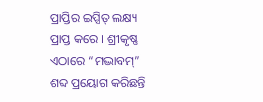ପ୍ରାପ୍ତିର ଇପ୍ସିତ୍ ଲକ୍ଷ୍ୟ ପ୍ରାପ୍ତ କରେ । ଶ୍ରୀକୃଷ୍ଣ ଏଠାରେ “ମଦ୍ଭାବମ୍” ଶବ୍ଦ ପ୍ରୟୋଗ କରିଛନ୍ତି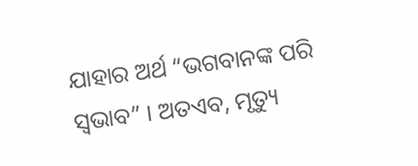ଯାହାର ଅର୍ଥ “ଭଗବାନଙ୍କ ପରି ସ୍ୱଭାବ” । ଅତଏବ, ମୃତ୍ୟୁ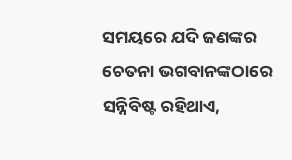ସମୟରେ ଯଦି ଜଣଙ୍କର ଚେତନା ଭଗବାନଙ୍କଠାରେ ସନ୍ନିବିଷ୍ଟ ରହିଥାଏ,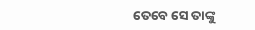ତେବେ ସେ ତାଙ୍କୁ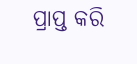ପ୍ରାପ୍ତ କରି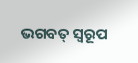ଭଗବତ୍ ସ୍ୱରୂପ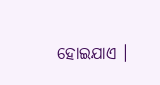ହୋଇଯାଏ ।